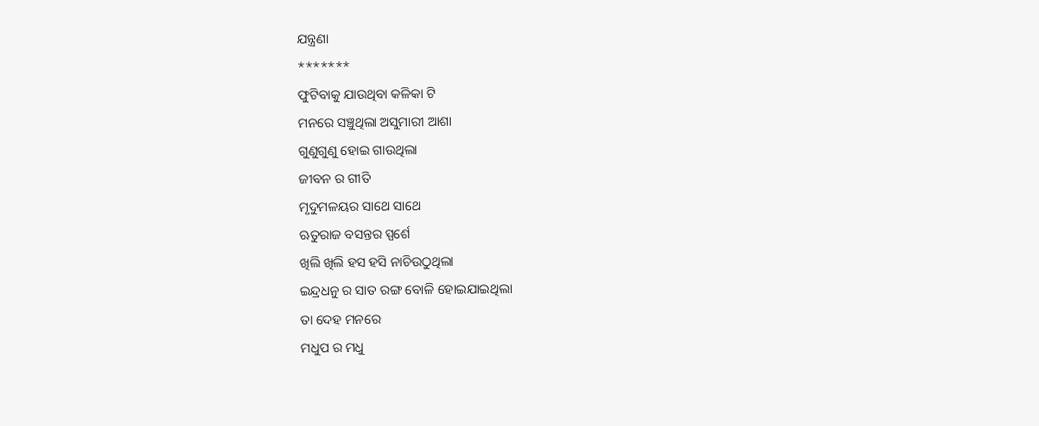ଯନ୍ତ୍ରଣା
*******
ଫୁଟିବାକୁ ଯାଉଥିବା କଳିକା ଟି
ମନରେ ସଞ୍ଚୁଥିଲା ଅସୁମାରୀ ଆଶା
ଗୁଣୁଗୁଣୁ ହୋଇ ଗାଉଥିଲା
ଜୀବନ ର ଗୀତି
ମୃଦୁମଳୟର ସାଥେ ସାଥେ
ଋତୁରାଜ ବସନ୍ତର ସ୍ପର୍ଶେ
ଖିଲି ଖିଲି ହସ ହସି ନାଚିଉଠୁଥିଲା
ଇନ୍ଦ୍ରଧନୁ ର ସାତ ରଙ୍ଗ ବୋଳି ହୋଇଯାଇଥିଲା
ତା ଦେହ ମନରେ
ମଧୁପ ର ମଧୁ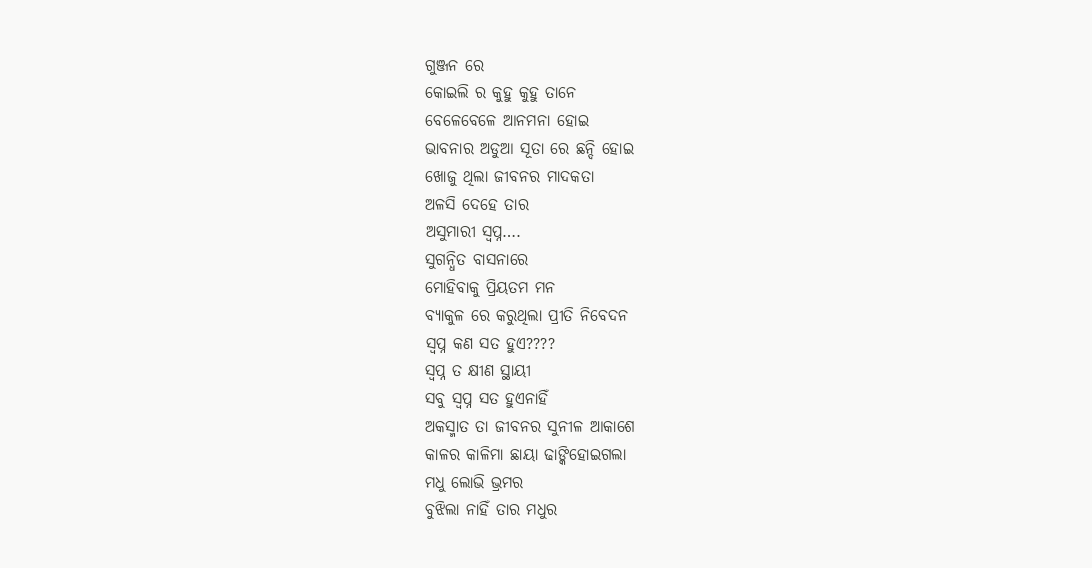ଗୁଞ୍ଜନ ରେ
କୋଇଲି ର କୁହୁ କୁହୁ ତାନେ
ବେଳେବେଳେ ଆନମନା ହୋଇ
ଭାବନାର ଅଡୁଆ ସୂତା ରେ ଛନ୍ଦି ହୋଇ
ଖୋଜୁ ଥିଲା ଜୀବନର ମାଦକତା
ଅଳସି ଦେହେ ତାର
ଅସୁମାରୀ ସ୍ବପ୍ନ….
ସୁଗନ୍ଧିତ ବାସନାରେ
ମୋହିବାକୁ ପ୍ରିୟତମ ମନ
ବ୍ୟାକୁଳ ରେ କରୁଥିଲା ପ୍ରୀତି ନିବେଦନ
ସ୍ବପ୍ନ କଣ ସତ ହୁଏ????
ସ୍ବପ୍ନ ତ କ୍ଷୀଣ ସ୍ଥାୟୀ
ସବୁ ସ୍ବପ୍ନ ସତ ହୁଏନାହିଁ
ଅକସ୍ମାତ ତା ଜୀବନର ସୁନୀଳ ଆକାଶେ
କାଳର କାଳିମା ଛାୟା ଢାଙ୍କିହୋଇଗଲା
ମଧୁ ଲୋଭି ଭ୍ରମର
ବୁଝିଲା ନାହିଁ ତାର ମଧୁର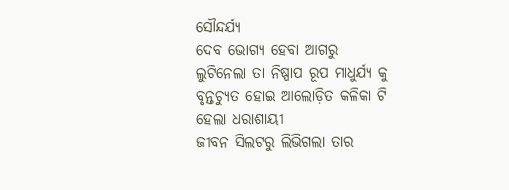ସୌନ୍ଦର୍ଯ୍ୟ
ଦେବ ଭୋଗ୍ୟ ହେବା ଆଗରୁ
ଲୁଟିନେଲା ତା ନିଷ୍ପାପ ରୂପ ମାଧୁର୍ଯ୍ୟ କୁ
ବୃନ୍ତଚ୍ୟୁତ ହୋଇ ଆଲୋଡ଼ିତ କଳିକା ଟି
ହେଲା ଧରାଶାୟୀ
ଜୀବନ ସିଲଟରୁ ଲିଭିଗଲା ତାର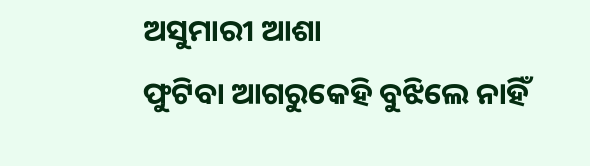ଅସୁମାରୀ ଆଶା
ଫୁଟିବା ଆଗରୁକେହି ବୁଝିଲେ ନାହିଁ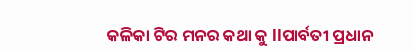କଳିକା ଟିର ମନର କଥା କୁ llପାର୍ବତୀ ପ୍ରଧାନ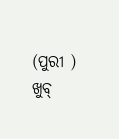(ପୁରୀ )
ଖୁବ୍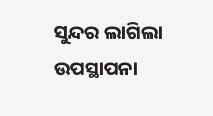ସୁନ୍ଦର ଲାଗିଲା ଉପସ୍ଥାପନା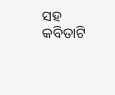ସହ କବିତାଟି